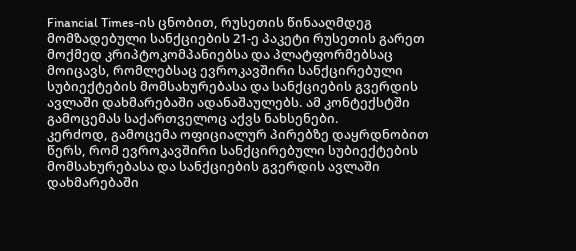Financial Times-ის ცნობით, რუსეთის წინააღმდეგ მომზადებული სანქციების 21-ე პაკეტი რუსეთის გარეთ მოქმედ კრიპტოკომპანიებსა და პლატფორმებსაც მოიცავს, რომლებსაც ევროკავშირი სანქცირებული სუბიექტების მომსახურებასა და სანქციების გვერდის ავლაში დახმარებაში ადანაშაულებს. ამ კონტექსტში გამოცემას საქართველოც აქვს ნახსენები.
კერძოდ, გამოცემა ოფიციალურ პირებზე დაყრდნობით წერს, რომ ევროკავშირი სანქცირებული სუბიექტების მომსახურებასა და სანქციების გვერდის ავლაში დახმარებაში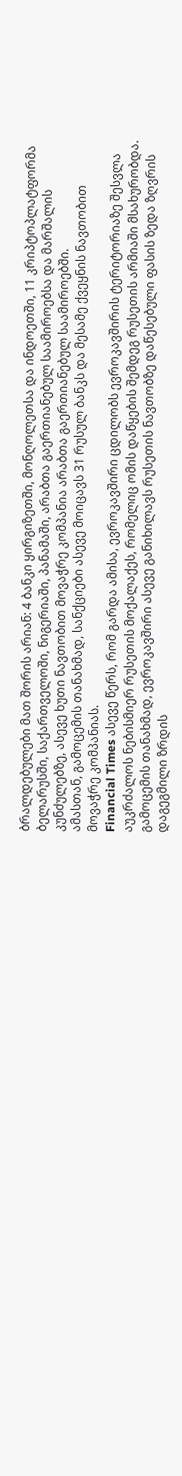ბრალდებულები მათ შორის არიან: 4 ბანკი ყირგიზეთში, მონღოლეთსა და ინდოეთში, 11 კრიპტოპლატფორმა ბელარუსში, საქართველოში, ნიგერიაში, პანამაში, არაბთა გაერთიანებულ საამიროებსა და მარშალის კუნძულებზე, ასევე ხუთი ნავთობით მოვაჭრე კომპანია არაბთა გაერთიანებულ საამიროებში.
ამასთან, გამოცემის თანახმად, სანქციები ასევე მოიცავს 31 რუსულ ბანკს და მესამე ქვეყნის ნავთობით მოვაჭრე კომპანიას.
Financial Times ასევე წერს, რომ გარდა ამისა, ევროკავშირი ცდილობს ევროკავშირის ტერიტორიაზე შესვლა აუკრძალოს ნებისმიერ რუსეთის მოქალაქეს, რომელიც ომის დაწყების შემდეგ რუსეთის არმიაში მსახურობდა.
გამოცემის თანახმად, ევროკავშირი ასევე განიხილავს რუსეთის ნავთობზე დაწესებული ფასის ზედა ზღვრის დაგეგმილი ზრდის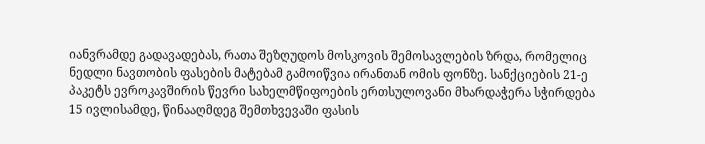იანვრამდე გადავადებას, რათა შეზღუდოს მოსკოვის შემოსავლების ზრდა, რომელიც ნედლი ნავთობის ფასების მატებამ გამოიწვია ირანთან ომის ფონზე. სანქციების 21-ე პაკეტს ევროკავშირის წევრი სახელმწიფოების ერთსულოვანი მხარდაჭერა სჭირდება 15 ივლისამდე, წინააღმდეგ შემთხვევაში ფასის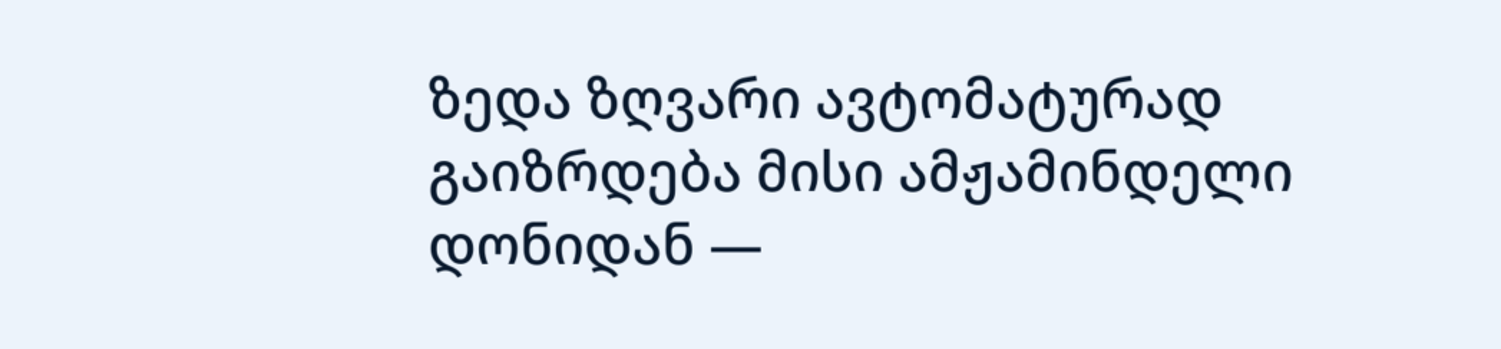ზედა ზღვარი ავტომატურად გაიზრდება მისი ამჟამინდელი დონიდან —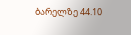ბარელზე 44.10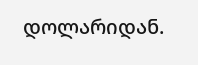დოლარიდან.